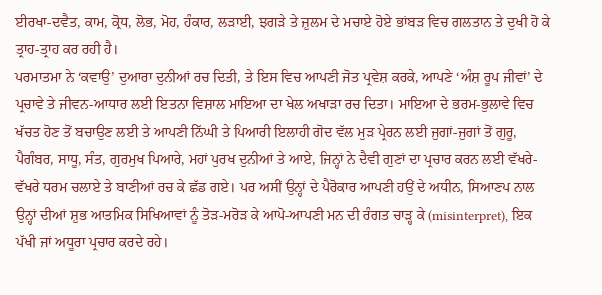ਈਰਖਾ-ਦਵੈਤ, ਕਾਮ, ਕ੍ਰੋਧ, ਲੋਭ, ਮੋਹ, ਹੰਕਾਰ, ਲੜਾਈ, ਝਗੜੇ ਤੇ ਜ਼ੁਲਮ ਦੇ ਮਚਾਏ ਹੋਏ ਭਾਂਬੜ ਵਿਚ ਗਲਤਾਨ ਤੇ ਦੁਖੀ ਹੋ ਕੇ ਤ੍ਰਾਹ-ਤ੍ਰਾਹ ਕਰ ਰਹੀ ਹੈ।
ਪਰਮਾਤਮਾ ਨੇ ‘ਕਵਾਉ’ ਦੁਆਰਾ ਦੁਨੀਆਂ ਰਚ ਦਿਤੀ, ਤੇ ਇਸ ਵਿਚ ਆਪਣੀ ਜੋਤ ਪ੍ਰਵੇਸ਼ ਕਰਕੇ, ਆਪਣੇ ‘ਅੰਸ਼ ਰੂਪ ਜੀਵਾਂ’ ਦੇ ਪ੍ਰਚਾਵੇ ਤੇ ਜੀਵਨ-ਆਧਾਰ ਲਈ ਇਤਨਾ ਵਿਸ਼ਾਲ ਮਾਇਆ ਦਾ ਖੇਲ ਅਖਾੜਾ ਰਚ ਦਿਤਾ। ਮਾਇਆ ਦੇ ਭਰਮ-ਭੁਲਾਵੇ ਵਿਚ ਖੱਚਤ ਹੋਣ ਤੋਂ ਬਚਾਉਣ ਲਈ ਤੇ ਆਪਣੀ ਨਿੱਘੀ ਤੇ ਪਿਆਰੀ ਇਲਾਹੀ ਗੋਦ ਵੱਲ ਮੁੜ ਪ੍ਰੇਰਨ ਲਈ ਜੁਗਾਂ-ਜੁਗਾਂ ਤੋਂ ਗੁਰੂ, ਪੈਗੰਬਰ, ਸਾਧੂ, ਸੰਤ, ਗੁਰਮੁਖ ਪਿਆਰੇ, ਮਹਾਂ ਪੁਰਖ ਦੁਨੀਆਂ ਤੇ ਆਏ, ਜਿਨ੍ਹਾਂ ਨੇ ਦੈਵੀ ਗੁਣਾਂ ਦਾ ਪ੍ਰਚਾਰ ਕਰਨ ਲਈ ਵੱਖਰੇ- ਵੱਖਰੇ ਧਰਮ ਚਲਾਏ ਤੇ ਬਾਣੀਆਂ ਰਚ ਕੇ ਛੱਡ ਗਏ। ਪਰ ਅਸੀਂ ਉਨ੍ਹਾਂ ਦੇ ਪੈਰੋਕਾਰ ਆਪਣੀ ਹਉਂ ਦੇ ਅਧੀਨ, ਸਿਆਣਪ ਨਾਲ ਉਨ੍ਹਾਂ ਦੀਆਂ ਸ਼ੁਭ ਆਤਮਿਕ ਸਿਖਿਆਵਾਂ ਨੂੰ ਤੋੜ-ਮਰੋੜ ਕੇ ਆਪੋ-ਆਪਣੀ ਮਨ ਦੀ ਰੰਗਤ ਚਾੜ੍ਹ ਕੇ (misinterpret), ਇਕ ਪੱਖੀ ਜਾਂ ਅਧੂਰਾ ਪ੍ਰਚਾਰ ਕਰਦੇ ਰਹੇ।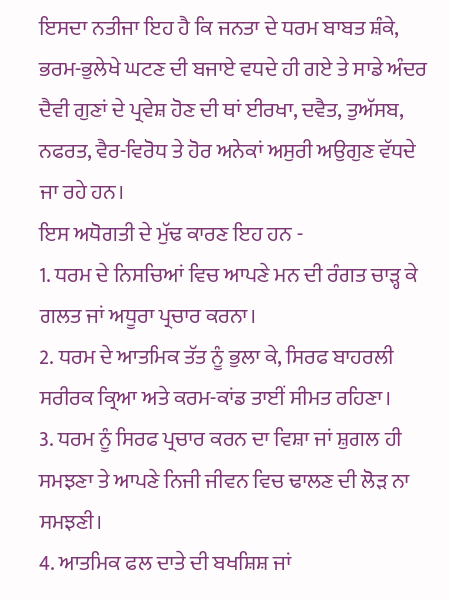ਇਸਦਾ ਨਤੀਜਾ ਇਹ ਹੈ ਕਿ ਜਨਤਾ ਦੇ ਧਰਮ ਬਾਬਤ ਸ਼ੰਕੇ, ਭਰਮ-ਭੁਲੇਖੇ ਘਟਣ ਦੀ ਬਜਾਏ ਵਧਦੇ ਹੀ ਗਏ ਤੇ ਸਾਡੇ ਅੰਦਰ ਦੈਵੀ ਗੁਣਾਂ ਦੇ ਪ੍ਰਵੇਸ਼ ਹੋਣ ਦੀ ਥਾਂ ਈਰਖਾ, ਦਵੈਤ, ਤੁਅੱਸਬ, ਨਫਰਤ, ਵੈਰ-ਵਿਰੋਧ ਤੇ ਹੋਰ ਅਨੇਕਾਂ ਅਸੁਰੀ ਅਉਗੁਣ ਵੱਧਦੇ ਜਾ ਰਹੇ ਹਨ।
ਇਸ ਅਧੋਗਤੀ ਦੇ ਮੁੱਢ ਕਾਰਣ ਇਹ ਹਨ -
1. ਧਰਮ ਦੇ ਨਿਸਚਿਆਂ ਵਿਚ ਆਪਣੇ ਮਨ ਦੀ ਰੰਗਤ ਚਾੜ੍ਹ ਕੇ ਗਲਤ ਜਾਂ ਅਧੂਰਾ ਪ੍ਰਚਾਰ ਕਰਨਾ।
2. ਧਰਮ ਦੇ ਆਤਮਿਕ ਤੱਤ ਨੂੰ ਭੁਲਾ ਕੇ, ਸਿਰਫ ਬਾਹਰਲੀ ਸਰੀਰਕ ਕ੍ਰਿਆ ਅਤੇ ਕਰਮ-ਕਾਂਡ ਤਾਈਂ ਸੀਮਤ ਰਹਿਣਾ।
3. ਧਰਮ ਨੂੰ ਸਿਰਫ ਪ੍ਰਚਾਰ ਕਰਨ ਦਾ ਵਿਸ਼ਾ ਜਾਂ ਸ਼ੁਗਲ ਹੀ ਸਮਝਣਾ ਤੇ ਆਪਣੇ ਨਿਜੀ ਜੀਵਨ ਵਿਚ ਢਾਲਣ ਦੀ ਲੋੜ ਨਾ ਸਮਝਣੀ।
4. ਆਤਮਿਕ ਫਲ ਦਾਤੇ ਦੀ ਬਖਸ਼ਿਸ਼ ਜਾਂ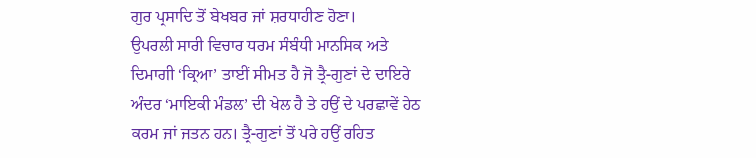ਗੁਰ ਪ੍ਰਸਾਦਿ ਤੋਂ ਬੇਖਬਰ ਜਾਂ ਸ਼ਰਧਾਹੀਣ ਹੋਣਾ।
ਉਪਰਲੀ ਸਾਰੀ ਵਿਚਾਰ ਧਰਮ ਸੰਬੰਧੀ ਮਾਨਸਿਕ ਅਤੇ ਦਿਮਾਗੀ ‘ਕ੍ਰਿਆ’ ਤਾਈਂ ਸੀਮਤ ਹੈ ਜੋ ਤ੍ਰੈ-ਗੁਣਾਂ ਦੇ ਦਾਇਰੇ ਅੰਦਰ ‘ਮਾਇਕੀ ਮੰਡਲ’ ਦੀ ਖੇਲ ਹੈ ਤੇ ਹਉਂ ਦੇ ਪਰਛਾਵੇਂ ਹੇਠ ਕਰਮ ਜਾਂ ਜਤਨ ਹਨ। ਤ੍ਰੈ-ਗੁਣਾਂ ਤੋਂ ਪਰੇ ਹਉਂ ਰਹਿਤ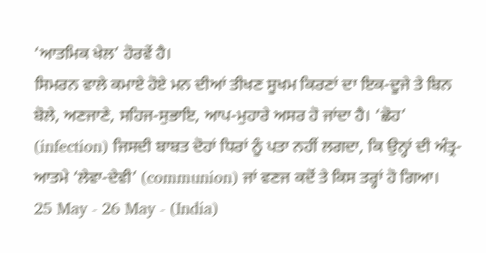‘ਆਤਮਿਕ ਖੇਲ’ ਹੋਰਵੇਂ ਹੈ।
ਸਿਮਰਨ ਵਾਲੇ ਕਮਾਏ ਹੋਏ ਮਨ ਦੀਆਂ ਤੀਖਣ ਸੂਖਮ ਕਿਰਣਾਂ ਦਾ ਇਕ-ਦੂਜੇ ਤੇ ਬਿਨ ਬੋਲੇ, ਅਣਜਾਣੇ, ਸਹਿਜ-ਸੁਭਾਇ, ਆਪ-ਮੁਹਾਰੇ ਅਸਰ ਹੋ ਜਾਂਦਾ ਹੈ। ‘ਛੋਹ’ (infection) ਜਿਸਦੀ ਬਾਬਤ ਦੋਹਾਂ ਧਿਰਾਂ ਨੂੰ ਪਤਾ ਨਹੀਂ ਲਗਦਾ, ਕਿ ਉਨ੍ਹਾਂ ਦੀ ਅੰਤ੍ਰ-ਆਤਮੇ ‘ਲੇਵਾ-ਦੇਵੀ’ (communion) ਜਾਂ ਵਣਜ ਕਦੋਂ ਤੇ ਕਿਸ ਤਰ੍ਹਾਂ ਹੋ ਗਿਆ।
25 May - 26 May - (India)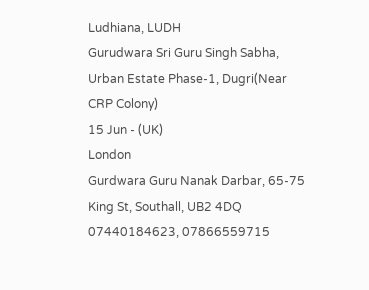Ludhiana, LUDH
Gurudwara Sri Guru Singh Sabha, Urban Estate Phase-1, Dugri(Near CRP Colony)
15 Jun - (UK)
London
Gurdwara Guru Nanak Darbar, 65-75 King St, Southall, UB2 4DQ
07440184623, 07866559715